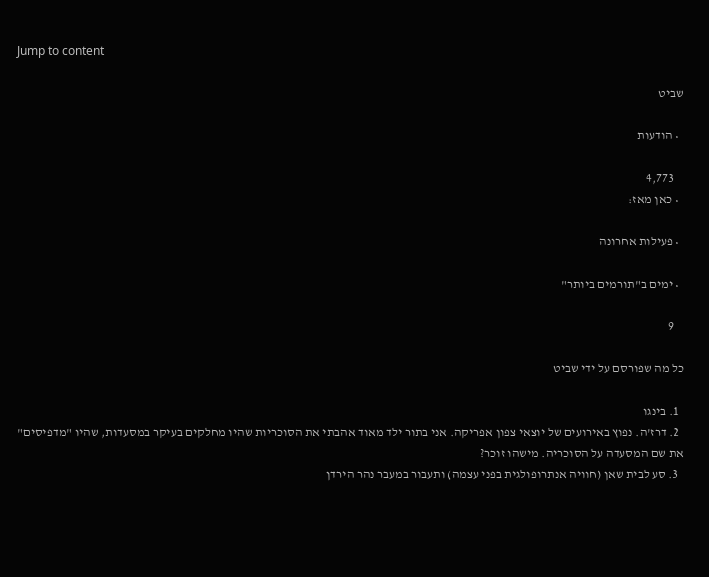Jump to content

שביט

  • הודעות

    4,773
  • כאן מאז:

  • פעילות אחרונה

  • ימים ב"תורמים ביותר"

    9

כל מה שפורסם על ידי שביט

  1. בינגו
  2. דרז'ה. נפוץ באירועים של יוצאי צפון אפריקה. אני בתור ילד מאוד אהבתי את הסוכריות שהיו מחלקים בעיקר במסעדות, שהיו "מדפיסים" את שם המסעדה על הסוכריה. מישהו זוכר?
  3. סע לבית שאן (חוויה אנתרופולגית בפני עצמה) ותעבור במעבר נהר הירדן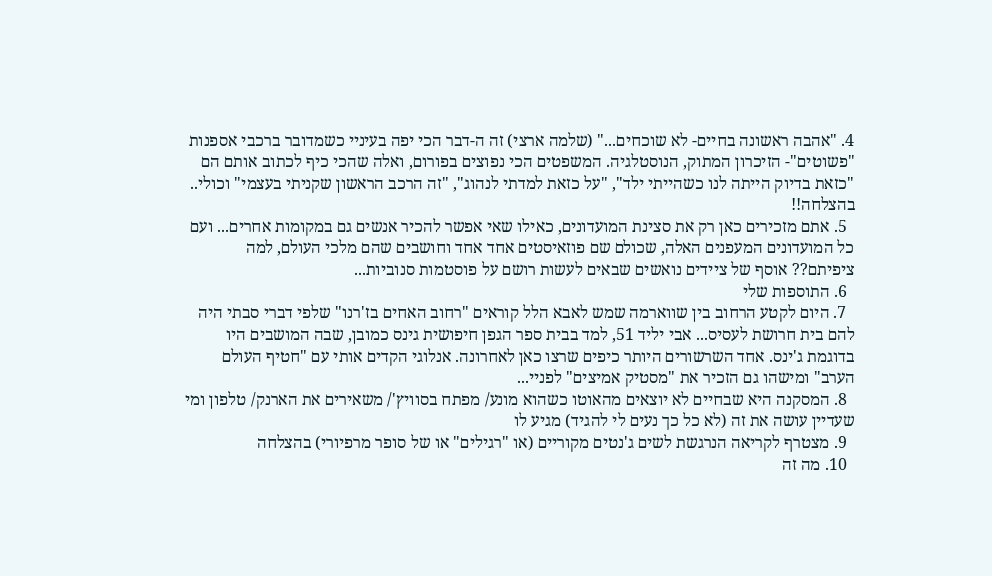4. "אהבה ראשונה בחיים- לא שוכחים..." (שלמה ארצי) זה ה-דבר הכי יפה בעיניי כשמדובר ברכבי אספנות "פשוטים"- הזיכרון המתוק, הנוסטלגיה. המשפטים הכי נפוצים בפורום, ואלה שהכי כיף לכתוב אותם הם "כזאת בדיוק הייתה לנו כשהייתי ילד", "על כזאת למדתי לנהוג", "זה הרכב הראשון שקניתי בעצמי" וכולי.. בהצלחה!!
  5. אתם מזכירים כאן רק את סצינת המועדונים, כאילו שאי אפשר להכיר אנשים גם במקומות אחרים... ועם כל המועדונים המעפנים האלה, שכולם שם פוזאיסטים אחד אחד וחושבים שהם מלכי העולם, למה ציפיתם?? אוסף של ציידים נואשים שבאים לעשות רושם על פוסטמות סנוביות...
  6. התוספות שלי
  7. היום לקטע הרחוב בין שווארמה שמש לאבא הלל קוראים "רחוב האחים בז'רנו" שלפי דברי סבתי היה להם בית חרושת לעסיס... אבי יליד 51, למד בבית ספר הגפן חיפושית גינס כמובן, שבה המושבים היו בדוגמת ג'ינס. אחד השרשורים היותר כיפים שרצו כאן לאחרונה. אנלוגי הקדים אותי עם "חטיף העולם הערב" ומישהו גם הזכיר את "מסטיק אמיצים" לפניי...
  8. המסקנה היא שבחיים לא יוצאים מהאוטו כשהוא מונע/ מפתח בסוויץ'/ משאירים את הארנק/ טלפון ומי שעדיין עושה את זה (לא כל כך נעים לי להגיד) מגיע לו
  9. מצטרף לקריאה הנרגשת לשים ג'נטים מקוריים (או "רגילים" או של סופר מרפיורי) בהצלחה
  10. מה זה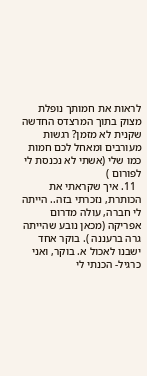לראות את חמותך נופלת מצוק בתוך המרצדס החדשה שקנית לא מזמן? רגשות מעורבים ומאחל לכם חמות כמו שלי (אשתי לא נכנסת לי לפורום )
  11. איך שקראתי את הכותרת, נזכרתי בזה.. הייתה לי חברה, עולה מדרום אפריקה (מכאן נובע שהייתה גרה ברעננה ). בוקר אחד ישבנו לאכול א. בוקר, ואני כרגיל- הכנתי לי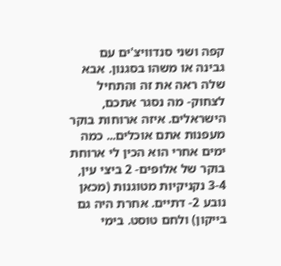קפה ושני סנדוויצ'ים עם גבינה או משהו בסגנון. אבא שלה ראה את זה והתחיל לצחוק- מה נסגר אתכם, הישראלים. איזה ארוחות בוקר מעפנות אתם אוכלים... כמה ימים אחרי הוא הכין לי ארוחת בוקר של אלופים- 2 ביצי עין, 3-4 נקניקיות מטוגנות (מכאן נובע 2- דתיים. אחרת היה גם בייקון) ולחם טוסט. בימי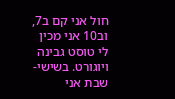חול אני קם ב7, וב10 אני מכין לי טוסט גבינה ויוגורט. בשישי- שבת אני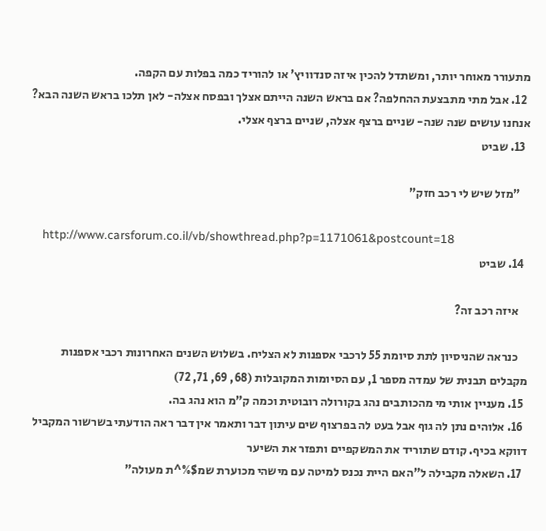מתעורר מאוחר יותר, ומשתדל להכין איזה סנדוויץ' או להוריד כמה בפלות עם הקפה.
  12. אבל מתי מתבצעת ההחלפה? אם בראש השנה הייתם אצלך ובפסח אצלה- לאן תלכו בראש השנה הבא? אנחנו עושים שנה שנה- שניים ברצף אצלה, שניים ברצף אצלי.
  13. שביט

    "מזל שיש לי רכב חזק"

    http://www.carsforum.co.il/vb/showthread.php?p=1171061&postcount=18
  14. שביט

    איזה רכב זה?

    כנראה שהניסיון לתת סיומת 55 לרכבי אספנות לא הצליח. בשלוש השנים האחרונות רכבי אספנות מקבלים תבנית של עמדה מספר 1, עם הסיומות המקובלות (68, 69, 71, 72)
  15. מעניין אותי מי מהכותבים נהג בקורולה רובוטית וכמה ק"מ הוא נהג בה.
  16. אלוהים נתן לה גוף אבל בעט לה בפרצוף שים עיתון דבר ותאמר אין דבר ראה הודעתי בשרשור המקביל דווקא בכיף. קודם שתוריד את המשקפיים ותפזר את השיער
  17. השאלה מקבילה ל"האם היית נכנס למיטה עם מישהי מכוערת שמ$%^ת מעולה"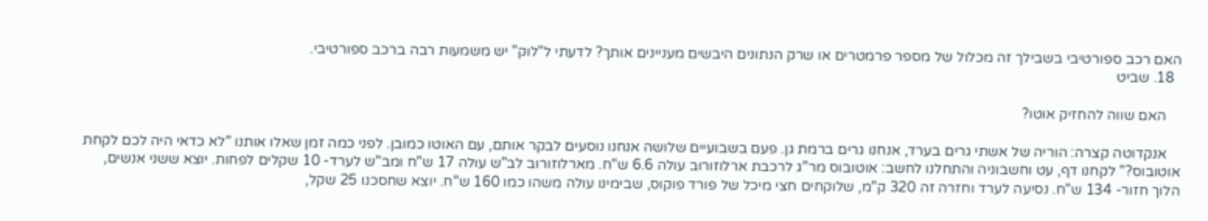האם רכב ספורטיבי בשבילך זה מכלול של מספר פרמטרים או שרק הנתונים היבשים מעניינים אותך? לדעתי ל"לוק" יש משמעות רבה ברכב ספורטיבי.
  18. שביט

    האם שווה להחזיק אוטו?

    אנקדוטה קצרה: הוריה של אשתי גרים בערד, אנחנו גרים ברמת גן. פעם בשבועיים שלושה אנחנו נוסעים לבקר אותם, עם האוטו כמובן. לפני כמה זמן שאלו אותנו "לא כדאי היה לכם לקחת אוטובוס?" לקחנו דף, עט וחשבוניה והתחלנו לחשב: אוטובוס מר"ג לרכבת ארלוזורוב עולה 6.6 ש"ח. מארלוזורוב לב"ש עולה 17 ש"ח ומב"ש לערד- 10 שקלים לפחות. יוצא ששני אנשים, הלוך חזור- 134 ש"ח. נסיעה לערד וחזרה זה 320 ק"מ, שלוקחים חצי מיכל של פורד פוקוס, שבימינו עולה משהו כמו 160 ש"ח. יוצא שחסכנו 25 שקל,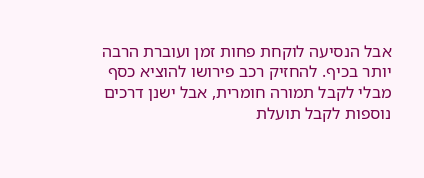אבל הנסיעה לוקחת פחות זמן ועוברת הרבה יותר בכיף. להחזיק רכב פירושו להוציא כסף מבלי לקבל תמורה חומרית, אבל ישנן דרכים נוספות לקבל תועלת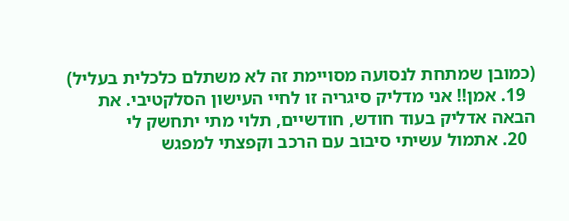(כמובן שמתחת לנסועה מסויימת זה לא משתלם כלכלית בעליל)
  19. אמן!! אני מדליק סיגריה זו לחיי העישון הסלקטיבי. את הבאה אדליק בעוד חודש, חודשיים, תלוי מתי יתחשק לי
  20. אתמול עשיתי סיבוב עם הרכב וקפצתי למפגש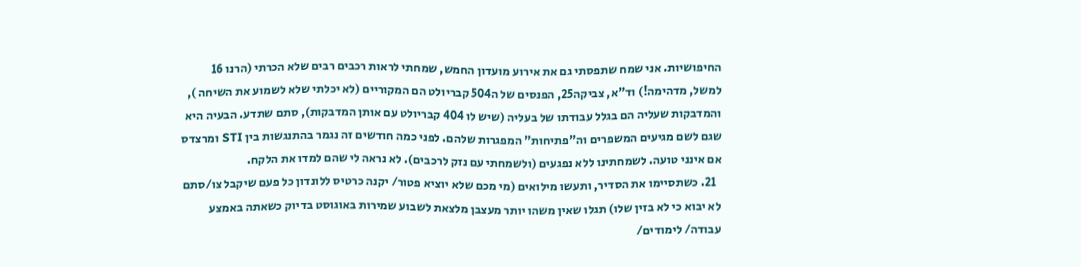החיפושיות. אני שמח שתפסתי גם את אירוע מועדון החמש, שמחתי לראות רכבים רבים שלא הכרתי (הרנו 16 למשל, מדהימה!) וד"א, צביקה25, הפנסים של ה504 קבריולט הם המקוריים (לא יכלתי שלא לשמוע את השיחה ), והמדבקות שעליה הם בגלל עבודתו של בעליה (שיש לו 404 קבריולט עם אותן המדבקות), סתם שתדע. הבעיה היא שגם לשם מגיעים המשפרים וה"פתיחות" המפגרות שלהם. לפני כמה חודשים זה נגמר בהתנגשות בין STI ומרצדס אם אינני טועה. לשמחתינו ללא נפגעים (ולשמחתי עם נזק לרכבים). לא נראה לי שהם למדו את הלקח.
  21. כשתסיימו את הסדיר, ותעשו מילואים (מי מכם שלא יוציא פטור/ יקנה כרטיס ללונדון כל פעם שיקבל צו/סתם לא יבוא כי לא בזין שלו) תגלו שאין משהו יותר מעצבן מלצאת לשבוע שמירות באוגוסט בדיוק כשאתה באמצע עבודה/ לימודים/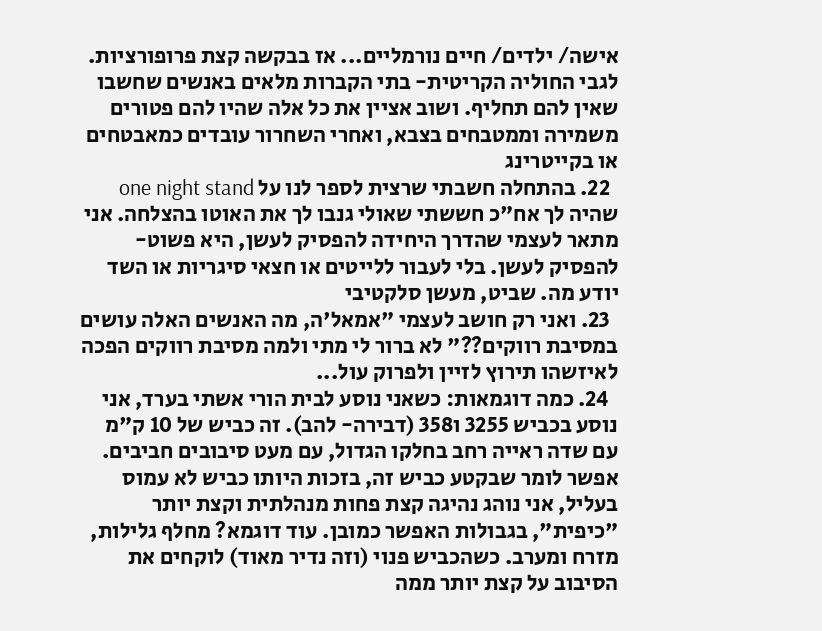אישה/ ילדים/ חיים נורמליים... אז בבקשה קצת פרופורציות. לגבי החוליה הקריטית- בתי הקברות מלאים באנשים שחשבו שאין להם תחליף. ושוב אציין את כל אלה שהיו להם פטורים משמירה וממטבחים בצבא, ואחרי השחרור עובדים כמאבטחים או בקייטרינג
  22. בהתחלה חשבתי שרצית לספר לנו על one night stand שהיה לך אח"כ חששתי שאולי גנבו לך את האוטו בהצלחה. אני מתאר לעצמי שהדרך היחידה להפסיק לעשן, היא פשוט- להפסיק לעשן. בלי לעבור ללייטים או חצאי סיגריות או השד יודע מה. שביט, מעשן סלקטיבי
  23. ואני רק חושב לעצמי "אמאל'ה, מה האנשים האלה עושים במסיבת רווקים??" לא ברור לי מתי ולמה מסיבת רווקים הפכה לאיזשהו תירוץ לזיין ולפרוק עול...
  24. כמה דוגמאות: כשאני נוסע לבית הורי אשתי בערד, אני נוסע בכביש 3255 ו358 (דבירה- להב). זה כביש של 10 ק"מ עם שדה ראייה רחב בחלקו הגדול, עם מעט סיבובים חביבים. אפשר לומר שבקטע כביש זה, בזכות היותו כביש לא עמוס בעליל, אני נוהג נהיגה קצת פחות מנהלתית וקצת יותר "כיפית", בגבולות האפשר כמובן. עוד דוגמא? מחלף גלילות, מזרח ומערב. כשהכביש פנוי (וזה נדיר מאוד) לוקחים את הסיבוב על קצת יותר ממה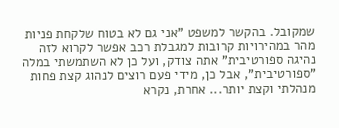שמקובל. בהקשר למשפט "אני גם לא בטוח שלקחת פניות מהר במהירויות קרובות למגבלת רכב אפשר לקרוא לזה נהיגה ספורטיבית" אתה צודק, ועל כן לא השתמשתי במלה "ספורטיבית", אבל כן, מידי פעם רוצים לנהוג קצת פחות מנהלתי וקצת יותר... אחרת, נקרא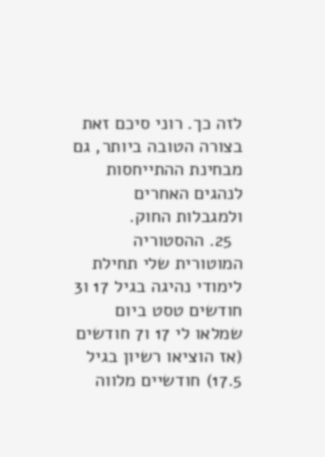לזה כך. רוני סיכם זאת בצורה הטובה ביותר, גם מבחינת ההתייחסות לנהגים האחרים ולמגבלות החוק.
  25. ההסטוריה המוטורית שלי תחילת לימודי נהיגה בגיל 17 ו3 חודשים טסט ביום שמלאו לי 17 ו7 חודשים (אז הוציאו רשיון בגיל 17.5) חודשיים מלווה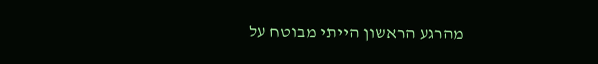מהרגע הראשון הייתי מבוטח על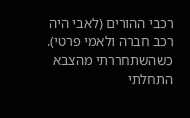רכבי ההורים (לאבי היה רכב חברה ולאמי פרטי). כשהשתחררתי מהצבא התחלתי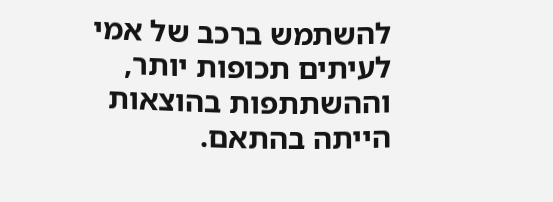להשתמש ברכב של אמי לעיתים תכופות יותר, וההשתתפות בהוצאות הייתה בהתאם.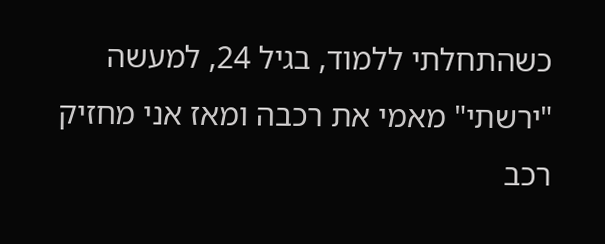כשהתחלתי ללמוד, בגיל 24, למעשה "ירשתי" מאמי את רכבה ומאז אני מחזיק רכב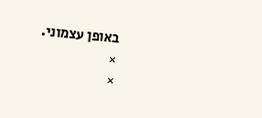באופן עצמוני.
×
×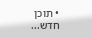• תוכן חדש...